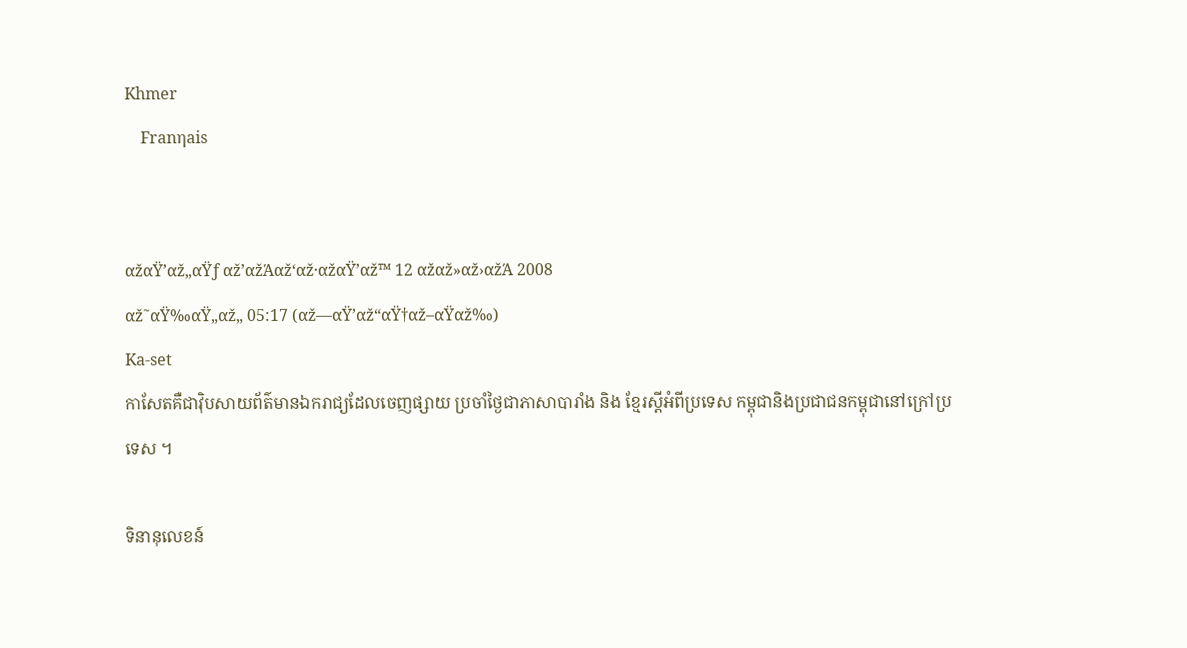Khmer
    Franηais


αžαŸ’αž„αŸƒ αž’αžΆαž‘αž·αžαŸ’αž™ 12 αžαž»αž›αžΆ 2008
αž˜αŸ‰αŸ„αž„ 05:17 (αž—αŸ’αž“αŸ†αž–αŸαž‰)
Ka-set
កាសែតគឺជាវ៉ិបសាយព័ត៌មានឯករាជ្យដែលចេញផ្សាយ ប្រចាំថ្ងៃជាភាសាបារាំង និង ខ្មែរស្តីអំពីប្រទេស កម្ពុជានិងប្រជាជនកម្ពុជានៅក្រៅប្រទេស ។

ទិនានុលេខន៍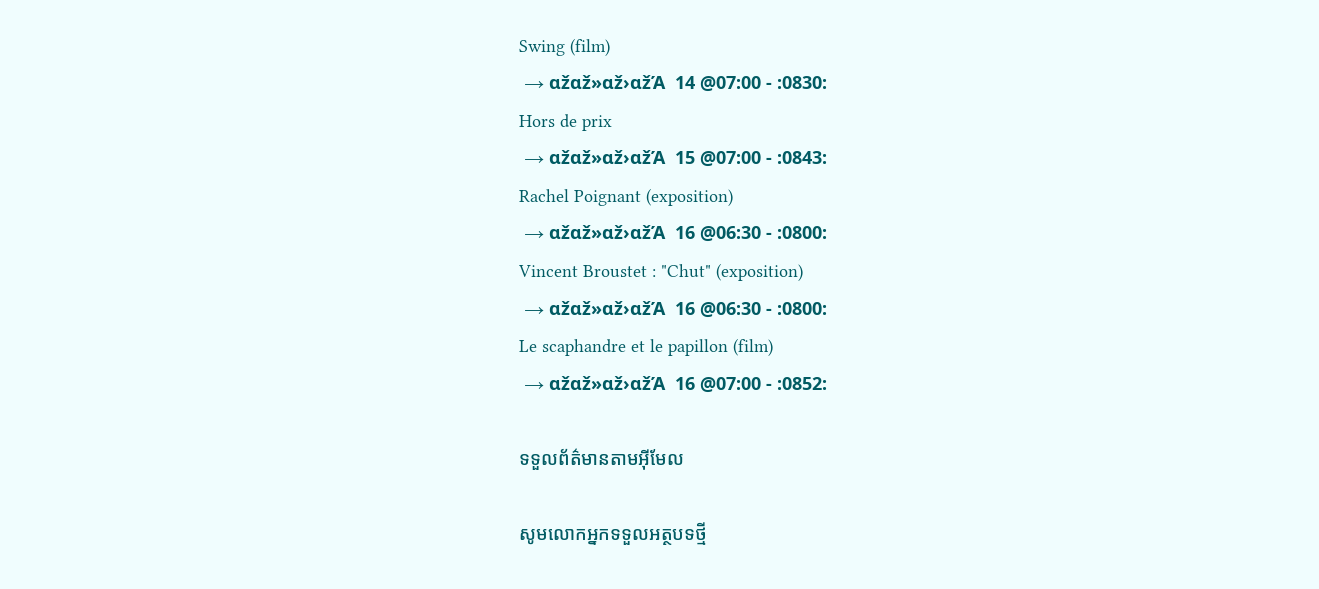Swing (film)
 → αžαž»αž›αžΆ  14 @07:00 - :0830:
Hors de prix
 → αžαž»αž›αžΆ  15 @07:00 - :0843:
Rachel Poignant (exposition)
 → αžαž»αž›αžΆ  16 @06:30 - :0800:
Vincent Broustet : "Chut" (exposition)
 → αžαž»αž›αžΆ  16 @06:30 - :0800:
Le scaphandre et le papillon (film)
 → αžαž»αž›αžΆ  16 @07:00 - :0852:

ទទួលព័ត៌មានតាមអ៊ីមែល

សូមលោកអ្នកទទួលអត្ថបទថ្មី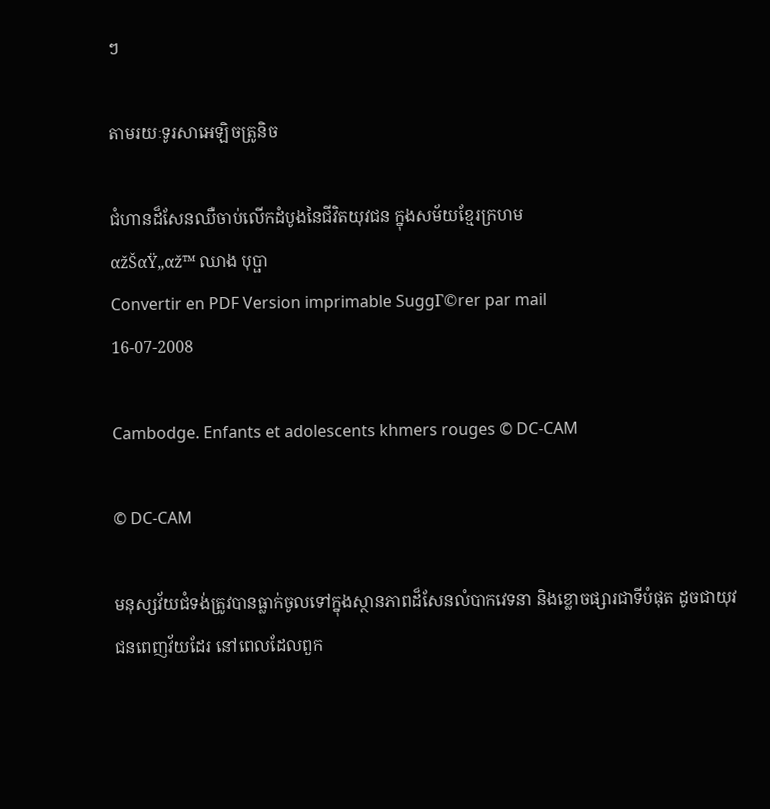ៗ

តាមរយៈទូរសាអេឡិចត្រូនិច

ជំហានដ៏សែនឈឺចាប់លើកដំបូងនៃជីវិតយុវជន ក្នុងសម័យខ្មែរក្រហម
αžŠαŸ„αž™ ឈាង បុប្ផា
Convertir en PDF Version imprimable SuggΓ©rer par mail
16-07-2008

Cambodge. Enfants et adolescents khmers rouges © DC-CAM

© DC-CAM

មនុស្សវ័យជំទង់ត្រូវបានធ្លាក់ចូលទៅក្នុងស្ថានភាពដ៏សែនលំបាកវេទនា និងខ្លោចផ្សារជាទីបំផុត ដូចជាយុវជនពេញវ័យដែរ នៅពេលដែលពួក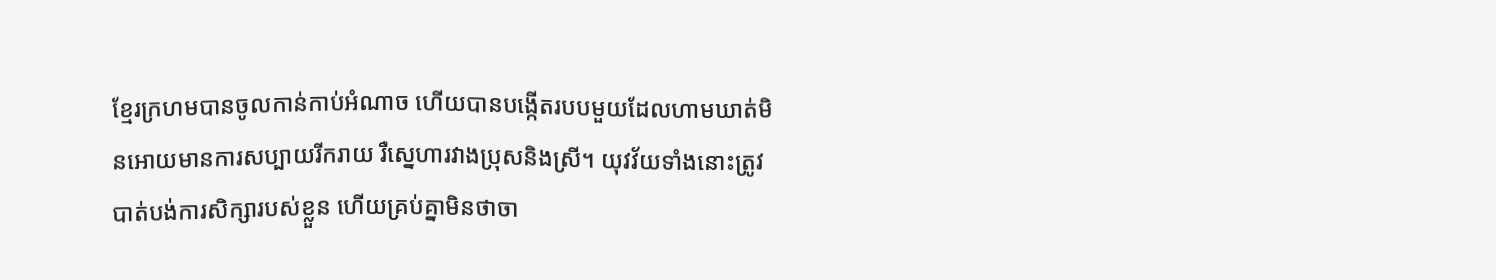ខ្មែរក្រហមបានចូលកាន់កាប់អំណាច ហើយបានបង្កើតរបបមួយដែលហាមឃាត់មិនអោយមានការសប្បាយរីករាយ រឺស្នេហារវាងប្រុសនិងស្រី។ យុវវ័យទាំងនោះត្រូវបាត់បង់ការសិក្សារបស់ខ្លួន ហើយគ្រប់គ្នាមិនថាចា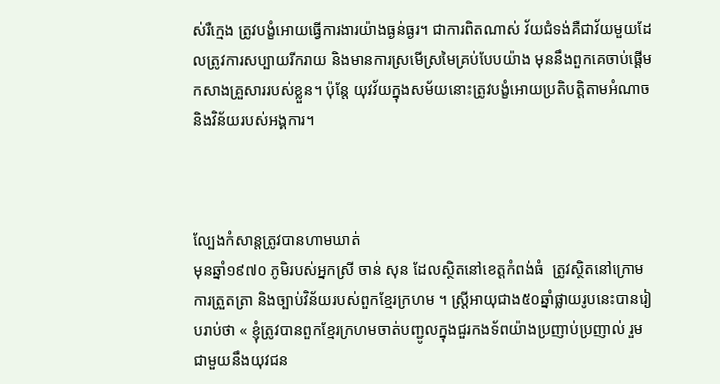ស់រឺក្មេង ត្រូវបង្ខំអោយធ្វើការងារយ៉ាងធ្ងន់ធ្ងរ។ ជាការពិតណាស់ វ័យជំទង់គឺជាវ័យមួយដែលត្រូវការសប្បាយរីករាយ និងមានការស្រមើស្រមៃគ្រប់បែបយ៉ាង មុននឹងពួកគេចាប់ផ្តើមកសាងគ្រួសាររបស់ខ្លួន។ ប៉ុន្តែ យុវវ័យក្នុងសម័យនោះត្រូវបង្ខំអោយប្រតិបត្តិតាមអំណាច និងវិន័យរបស់អង្គការ។



ល្បែងកំសាន្តត្រូវបានហាមឃាត់
មុនឆ្នាំ១៩៧០ ភូមិរបស់អ្នកស្រី ចាន់ សុន ដែលស្ថិតនៅខេត្តកំពង់ធំ  ត្រូវស្ថិតនៅក្រោមការត្រួតត្រា និងច្បាប់វិន័យរបស់ពួកខ្មែរក្រហម ។ ស្រ្តីអាយុជាង៥០ឆ្នាំផ្លាយរូបនេះបានរៀបរាប់ថា « ខ្ញុំត្រូវបានពួកខ្មែរក្រហមចាត់បញ្ជូលក្នុងជួរកងទ័ពយ៉ាងប្រញាប់ប្រញាល់ រួមជាមួយនឹងយុវជន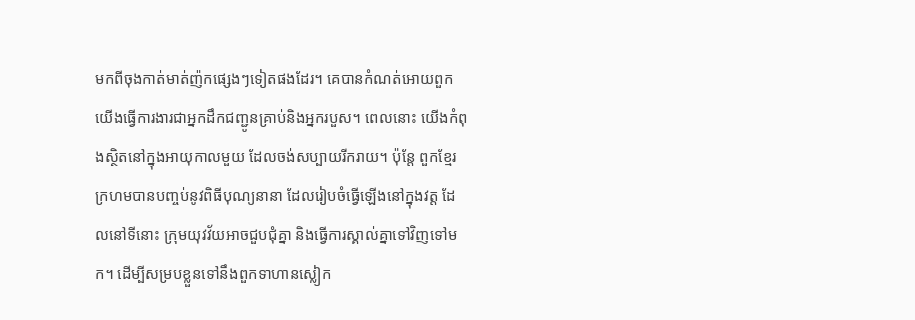មកពីចុងកាត់មាត់ញ៉កផ្សេងៗទៀតផងដែរ។ គេបានកំណត់អោយពួកយើងធ្វើការងារជាអ្នកដឹកជញ្ជូនគ្រាប់និងអ្នករបួស។ ពេលនោះ យើងកំពុងស្ថិតនៅក្នុងអាយុកាលមួយ ដែលចង់សប្បាយរីករាយ។ ប៉ុន្តែ ពួកខ្មែរក្រហមបានបញ្ចប់នូវពិធីបុណ្យនានា ដែលរៀបចំធ្វើឡើងនៅក្នុងវត្ត ដែលនៅទីនោះ ក្រុមយុវវ័យអាចជួបជុំគ្នា និងធ្វើការស្គាល់គ្នាទៅវិញទៅមក។ ដើម្បីសម្របខ្លួនទៅនឹងពួកទាហានស្លៀក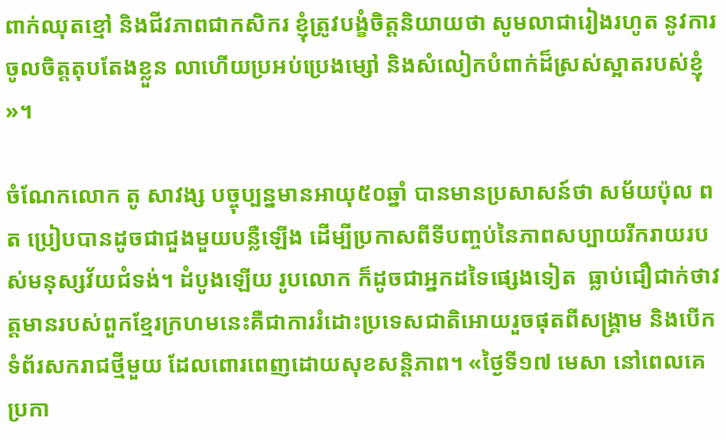ពាក់ឈុតខ្មៅ និងជីវភាពជាកសិករ ខ្ញុំត្រូវបង្ខំចិត្តនិយាយថា សូមលាជារៀងរហូត នូវការចូលចិត្តតុបតែងខ្លួន លាហើយប្រអប់ប្រេងម្សៅ និងសំលៀកបំពាក់ដ៏ស្រស់ស្អាតរបស់ខ្ញុំ »។

ចំណែកលោក តូ សាវង្ស បច្ចុប្បន្នមានអាយុ៥០ឆ្នាំ បានមានប្រសាសន៍ថា សម័យប៉ុល ពត ប្រៀបបានដូចជាជួងមួយបន្លឺឡើង ដើម្បីប្រកាសពីទីបញ្ចប់នៃភាពសប្បាយរីករាយរបស់មនុស្សវ័យជំទង់។ ដំបូងឡើយ រូបលោក ក៏ដូចជាអ្នកដទៃផ្សេងទៀត  ធ្លាប់ជឿជាក់ថាវត្តមានរបស់ពួកខ្មែរក្រហមនេះគឺជាការរំដោះប្រទេសជាតិអោយរួចផុតពីសង្គ្រាម និងបើកទំព័រសករាជថ្មីមួយ ដែលពោរពេញដោយសុខសន្តិភាព។ «ថ្ងៃទី១៧ មេសា នៅពេលគេប្រកា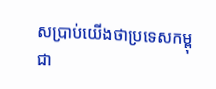សប្រាប់យើងថាប្រទេសកម្ពុជា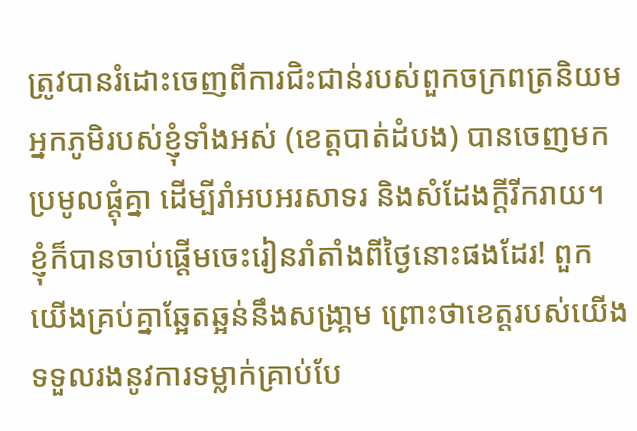ត្រូវបានរំដោះចេញពីការជិះជាន់របស់ពួកចក្រពត្រនិយម អ្នកភូមិរបស់ខ្ញុំទាំងអស់ (ខេត្តបាត់ដំបង) បានចេញមកប្រមូលផ្តុំគ្នា ដើម្បីរាំអបអរសាទរ និងសំដែងក្តីរីករាយ។ ខ្ញុំក៏បានចាប់ផ្តើមចេះរៀនរាំតាំងពីថ្ងៃនោះផងដែរ! ពួកយើងគ្រប់គ្នាឆ្អែតឆ្អន់នឹងសង្រា្គម ព្រោះថាខេត្តរបស់យើងទទួលរងនូវការទម្លាក់គ្រាប់បែ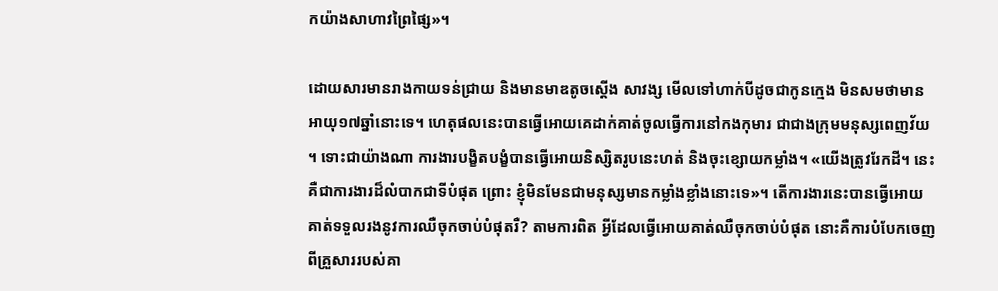កយ៉ាងសាហាវព្រៃផ្សៃ»។

ដោយសារមានរាងកាយទន់ជ្រាយ និងមានមាឌតូចស្តើង សាវង្ស មើលទៅហាក់បីដូចជាកូនក្មេង មិនសមថាមានអាយុ១៧ឆ្នាំនោះទេ។ ហេតុផលនេះបានធ្វើអោយគេដាក់គាត់ចូលធ្វើការនៅកងកុមារ ជាជាងក្រុមមនុស្សពេញវ័យ។ ទោះជាយ៉ាងណា ការងារបង្ខិតបង្ខំបានធ្វើអោយនិស្សិតរូបនេះហត់ និងចុះខ្សោយកម្លាំង។ «យើងត្រូវរែកដី។ នេះគឺជាការងារដ៏លំបាកជាទីបំផុត ព្រោះ ខ្ញុំមិនមែនជាមនុស្សមានកម្លាំងខ្លាំងនោះទេ»។ តើការងារនេះបានធ្វើអោយគាត់ទទួលរងនូវការឈឺចុកចាប់បំផុតរឺ? តាមការពិត អ្វីដែលធ្វើអោយគាត់ឈឺចុកចាប់បំផុត នោះគឺការបំបែកចេញពីគ្រួសាររបស់គា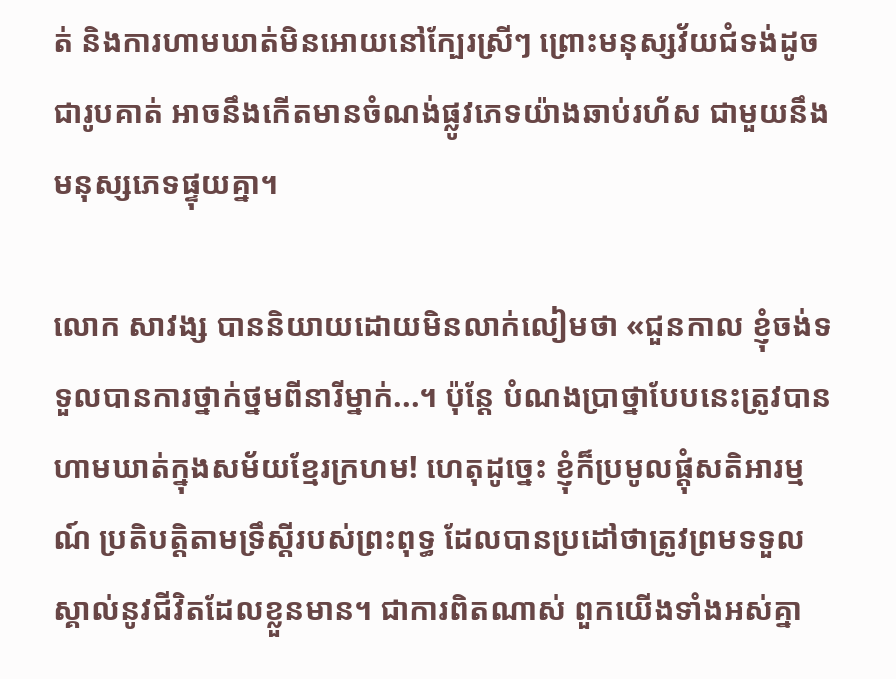ត់ និងការហាមឃាត់មិនអោយនៅក្បែរស្រីៗ ព្រោះមនុស្សវ័យជំទង់ដូចជារូបគាត់ អាចនឹងកើតមានចំណង់ផ្លូវភេទយ៉ាងឆាប់រហ័ស ជាមួយនឹងមនុស្សភេទផ្ទុយគ្នា។

លោក សាវង្ស បាននិយាយដោយមិនលាក់លៀមថា «ជួនកាល ខ្ញុំចង់ទទួលបានការថ្នាក់ថ្នមពីនារីម្នាក់...។ ប៉ុន្តែ បំណងប្រាថ្នាបែបនេះត្រូវបានហាមឃាត់ក្នុងសម័យខ្មែរក្រហម! ហេតុដូច្នេះ ខ្ញុំក៏ប្រមូលផ្តុំសតិអារម្មណ៍ ប្រតិបត្តិតាមទ្រឹស្តីរបស់ព្រះពុទ្ធ ដែលបានប្រដៅថាត្រូវព្រមទទួលស្គាល់នូវជីវិតដែលខ្លួនមាន។ ជាការពិតណាស់ ពួកយើងទាំងអស់គ្នា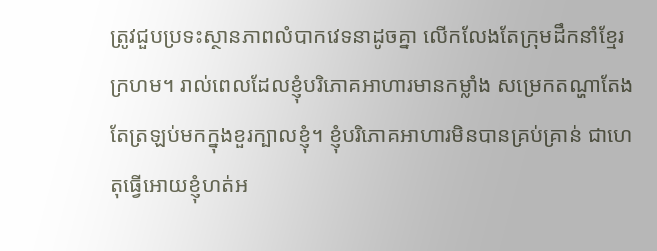ត្រូវជួបប្រទះស្ថានភាពលំបាកវេទនាដូចគ្នា លើកលែងតែក្រុមដឹកនាំខ្មែរក្រហម។ រាល់ពេលដែលខ្ញុំបរិភោគអាហារមានកម្លាំង សម្រេកតណ្ហាតែងតែត្រឡប់មកក្នុងខួរក្បាលខ្ញុំ។ ខ្ញុំបរិភោគអាហារមិនបានគ្រប់គ្រាន់ ជាហេតុធ្វើអោយខ្ញុំហត់អ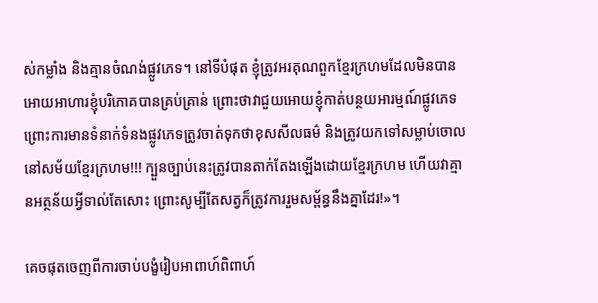ស់កម្លាំង និងគ្មានចំណង់ផ្លូវភេទ។ នៅទីបំផុត ខ្ញុំត្រូវអរគុណពួកខ្មែរក្រហមដែលមិនបានអោយអាហារខ្ញុំបរិភោគបានគ្រប់គ្រាន់ ព្រោះថាវាជួយអោយខ្ញុំកាត់បន្ថយអារម្មណ៍ផ្លូវភេទ ព្រោះការមានទំនាក់ទំនងផ្លូវភេទត្រូវចាត់ទុកថាខុសសីលធម៌ និងត្រូវយកទៅសម្លាប់ចោលនៅសម័យខ្មែរក្រហម!!! ក្បួនច្បាប់នេះត្រូវបានតាក់តែងឡើងដោយខ្មែរក្រហម ហើយវាគ្មានអត្ថន័យអ្វីទាល់តែសោះ ព្រោះសូម្បីតែសត្វក៏ត្រូវការរួមសម្ព័ន្ធនឹងគ្នាដែរ!»។

គេចផុតចេញពីការចាប់បង្ខំរៀបអាពាហ៍ពិពាហ៍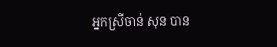អ្នកស្រីចាន់ សុន បាន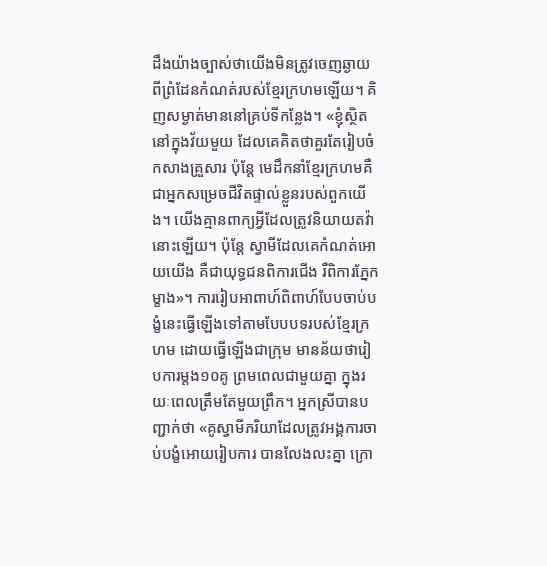ដឹងយ៉ាងច្បាស់ថាយើងមិនត្រូវចេញឆ្ងាយពីព្រំដែនកំណត់របស់ខ្មែរក្រហមឡើយ។ គិញសម្ងាត់មាននៅគ្រប់ទីកន្លែង។ «ខ្ញុំស្ថិតនៅក្នុងវ័យមួយ ដែលគេគិតថាគួរតែរៀបចំកសាងគ្រួសារ ប៉ុន្តែ មេដឹកនាំខ្មែរក្រហមគឺជាអ្នកសម្រេចជីវិតផ្ទាល់ខ្លួនរបស់ពួកយើង។ យើងគ្មានពាក្យអ្វីដែលត្រូវនិយាយតវ៉ានោះឡើយ។ ប៉ុន្តែ ស្វាមីដែលគេកំណត់អោយយើង គឺជាយុទ្ធជនពិការជើង រឺពិការភ្នែកម្ខាង»។ ការរៀបអាពាហ៍ពិពាហ៍បែបចាប់បង្ខំនេះធ្វើឡើងទៅតាមបែបបទរបស់ខ្មែរក្រហម ដោយធ្វើឡើងជាក្រុម មានន័យថារៀបការម្តង១០គូ ព្រមពេលជាមួយគ្នា ក្នុងរយៈពេលត្រឹមតែមួយព្រឹក។ អ្នកស្រីបានបញ្ជាក់ថា «គូស្វាមីភរិយាដែលត្រូវអង្គការចាប់បង្ខំអោយរៀបការ បានលែងលះគ្នា ក្រោ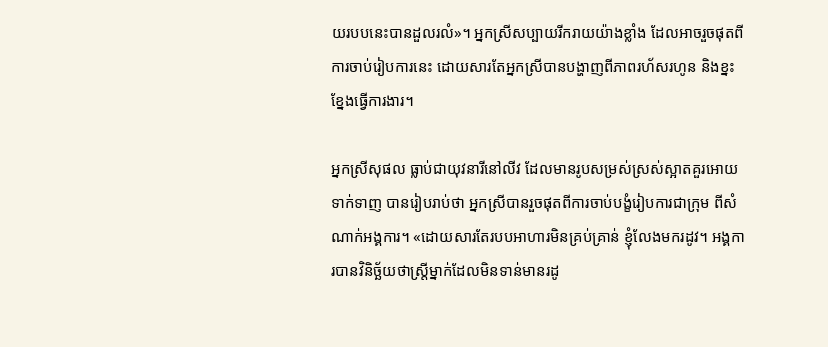យរបបនេះបានដួលរលំ»។ អ្នកស្រីសប្បាយរីករាយយ៉ាងខ្លាំង ដែលអាចរួចផុតពីការចាប់រៀបការនេះ ដោយសារតែអ្នកស្រីបានបង្ហាញពីភាពរហ័សរហូន និងខ្នះខ្នែងធ្វើការងារ។

អ្នកស្រីសុផល ធ្លាប់ជាយុវនារីនៅលីវ ដែលមានរូបសម្រស់ស្រស់ស្អាតគួរអោយទាក់ទាញ បានរៀបរាប់ថា អ្នកស្រីបានរួចផុតពីការចាប់បង្ខំរៀបការជាក្រុម ពីសំណាក់អង្គការ។ «ដោយសារតែរបបអាហារមិនគ្រប់គ្រាន់ ខ្ញុំលែងមករដូវ។ អង្គការបានវិនិច្ឆ័យថាស្រ្តីម្នាក់ដែលមិនទាន់មានរដូ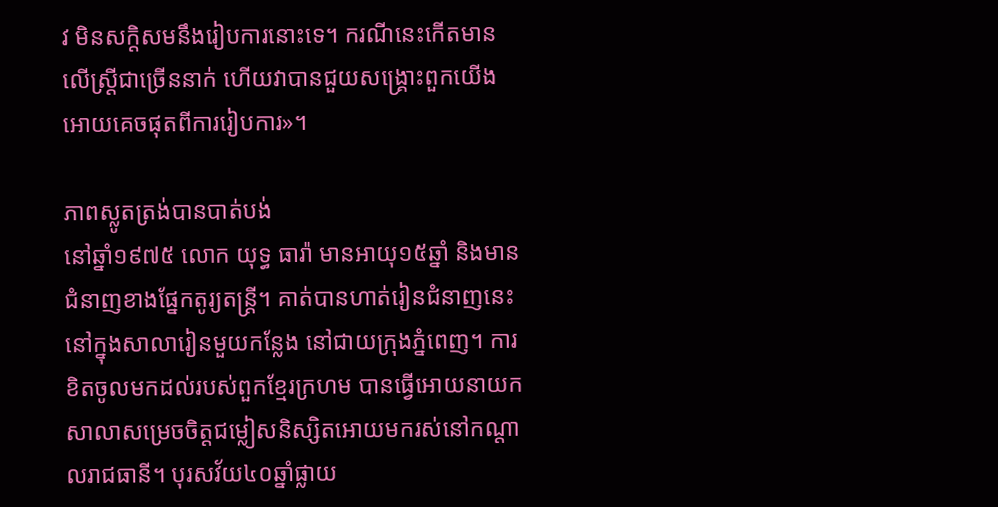វ មិនសក្តិសមនឹងរៀបការនោះទេ។ ករណីនេះកើតមានលើស្រ្តីជាច្រើននាក់ ហើយវាបានជួយសង្គ្រោះពួកយើងអោយគេចផុតពីការរៀបការ»។

ភាពស្លូតត្រង់បានបាត់បង់
នៅឆ្នាំ១៩៧៥ លោក យុទ្ធ ធារ៉ា មានអាយុ១៥ឆ្នាំ និងមានជំនាញខាងផ្នែកតូរ្យតន្ត្រី។ គាត់បានហាត់រៀនជំនាញនេះនៅក្នុងសាលារៀនមួយកន្លែង នៅជាយក្រុងភ្នំពេញ។ ការខិតចូលមកដល់របស់ពួកខ្មែរក្រហម បានធ្វើអោយនាយកសាលាសម្រេចចិត្តជម្លៀសនិស្សិតអោយមករស់នៅកណ្តាលរាជធានី។ បុរសវ័យ៤០ឆ្នាំផ្លាយ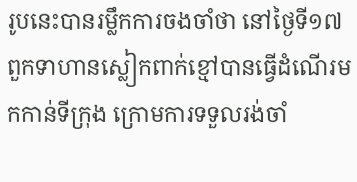រូបនេះបានរម្លឹកការចងចាំថា នៅថ្ងៃទី១៧ ពួកទាហានស្លៀកពាក់ខ្មៅបានធ្វើដំណើរមកកាន់ទីក្រុង ក្រោមការទទួលរង់ចាំ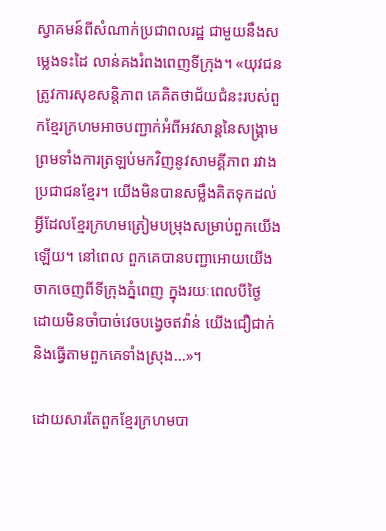ស្វាគមន៍ពីសំណាក់ប្រជាពលរដ្ឋ ជាមួយនឹងសម្លេងទះដៃ លាន់គងរំពងពេញទីក្រុង។ «យុវជន ត្រូវការសុខសន្តិភាព គេគិតថាជ័យជំនះរបស់ពួកខ្មែរក្រហមអាចបញ្ជាក់អំពីអវសាន្តនៃសង្គ្រាម ព្រមទាំងការត្រឡប់មកវិញនូវសាមគ្គីភាព រវាងប្រជាជនខ្មែរ។ យើងមិនបានសម្លឹងគិតទុកដល់អ្វីដែលខ្មែរក្រហមត្រៀមបម្រុងសម្រាប់ពួកយើងឡើយ។ នៅពេល ពួកគេបានបញ្ជាអោយយើងចាកចេញពីទីក្រុងភ្នំពេញ ក្នុងរយៈពេលបីថ្ងៃ ដោយមិនចាំបាច់វេចបង្វេចឥវ៉ាន់ យើងជឿជាក់និងធ្វើតាមពួកគេទាំងស្រុង...»។

ដោយសារតែពួកខ្មែរក្រហមបា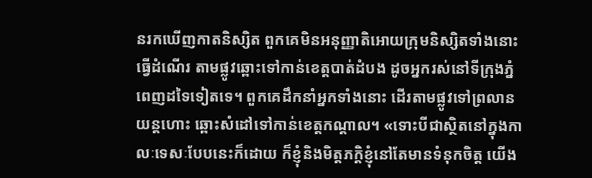នរកឃើញកាតនិស្សិត ពួកគេមិនអនុញ្ញាតិអោយក្រុមនិស្សិតទាំងនោះធ្វើដំណើរ តាមផ្លូវឆ្ពោះទៅកាន់ខេត្តបាត់ដំបង ដូចអ្នករស់នៅទីក្រុងភ្នំពេញដទៃទៀតទេ។ ពួកគេដឹកនាំអ្នកទាំងនោះ ដើរតាមផ្លូវទៅព្រលានយន្តហោះ ឆ្ពោះសំដៅទៅកាន់ខេត្តកណ្តាល។ «ទោះបីជាស្ថិតនៅក្នុងកាលៈទេសៈបែបនេះក៏ដោយ ក៏ខ្ញុំនិងមិត្តភក្តិខ្ញុំនៅតែមានទំនុកចិត្ត យើង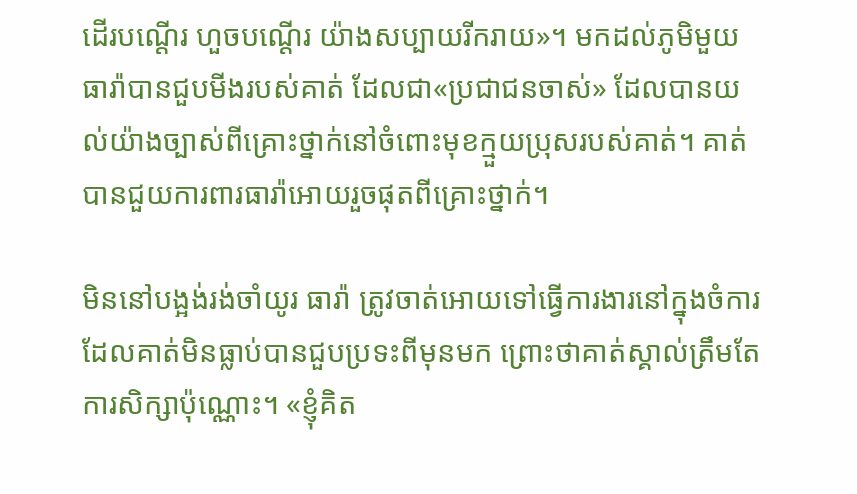ដើរបណ្តើរ ហួចបណ្តើរ យ៉ាងសប្បាយរីករាយ»។ មកដល់ភូមិមួយ ធារ៉ាបានជួបមីងរបស់គាត់ ដែលជា«ប្រជាជនចាស់» ដែលបានយល់យ៉ាងច្បាស់ពីគ្រោះថ្នាក់នៅចំពោះមុខក្មួយប្រុសរបស់គាត់។ គាត់បានជួយការពារធារ៉ាអោយរួចផុតពីគ្រោះថ្នាក់។

មិននៅបង្អង់រង់ចាំយូរ ធារ៉ា ត្រូវចាត់អោយទៅធ្វើការងារនៅក្នុងចំការ ដែលគាត់មិនធ្លាប់បានជួបប្រទះពីមុនមក ព្រោះថាគាត់ស្គាល់ត្រឹមតែការសិក្សាប៉ុណ្ណោះ។ «ខ្ញុំគិត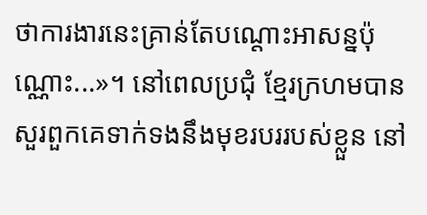ថាការងារនេះគ្រាន់តែបណ្តោះអាសន្នប៉ុណ្ណោះ...»។ នៅពេលប្រជុំ ខ្មែរក្រហមបានសួរពួកគេទាក់ទងនឹងមុខរបររបស់ខ្លួន នៅ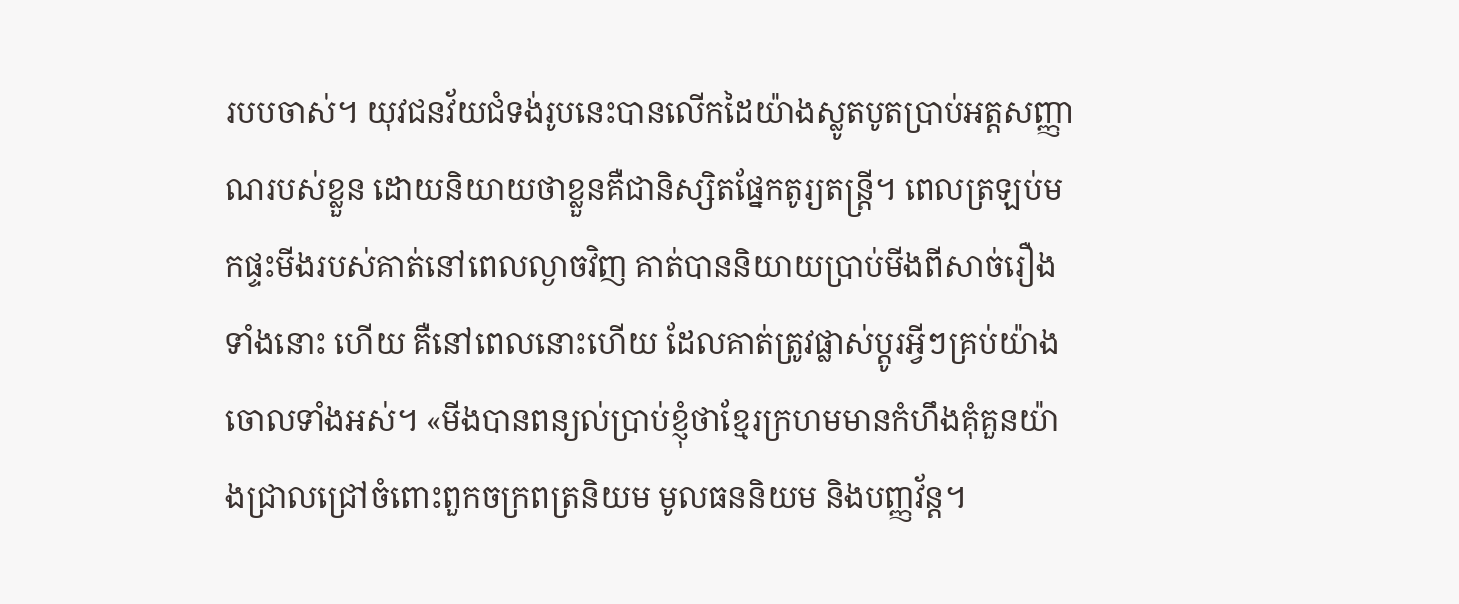របបចាស់។ យុវជនវ័យជំទង់រូបនេះបានលើកដៃយ៉ាងស្លូតបូតប្រាប់អត្តសញ្ញាណរបស់ខ្លួន ដោយនិយាយថាខ្លួនគឺជានិស្សិតផ្នែកតូរ្យតន្រ្តី។ ពេលត្រឡប់មកផ្ទះមីងរបស់គាត់នៅពេលល្ងាចវិញ គាត់បាននិយាយប្រាប់មីងពីសាច់រឿងទាំងនោះ ហើយ គឺនៅពេលនោះហើយ ដែលគាត់ត្រូវផ្លាស់ប្តូរអ្វីៗគ្រប់យ៉ាងចោលទាំងអស់។ «មីងបានពន្យល់ប្រាប់ខ្ញុំថាខ្មែរក្រហមមានកំហឹងគុំគួនយ៉ាងជ្រាលជ្រៅចំពោះពួកចក្រពត្រនិយម មូលធននិយម និងបញ្ញវ័ន្ត។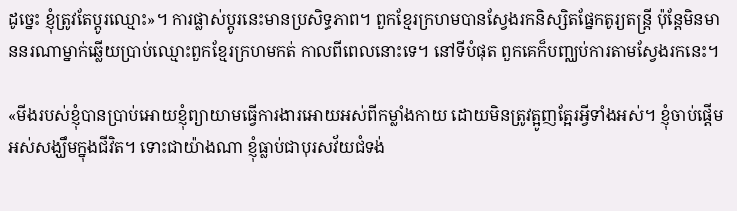ដូច្នេះ ខ្ញុំត្រូវតែប្តូរឈ្មោះ»។ ការផ្លាស់ប្តូរនេះមានប្រសិទ្ធភាព។ ពួកខ្មែរក្រហមបានស្វែងរកនិស្សិតផ្នែកតូរ្យតន្ត្រី ប៉ុន្តែមិនមាននរណាម្នាក់ឆ្លើយប្រាប់ឈ្មោះពួកខ្មែរក្រហមកត់ កាលពីពេលនោះទេ។ នៅទីបំផុត ពួកគេក៏បញ្ឈប់ការតាមស្វែងរកនេះ។

«មីងរបស់ខ្ញុំបានប្រាប់អោយខ្ញុំព្យាយាមធ្វើការងារអោយអស់ពីកម្លាំងកាយ ដោយមិនត្រូវត្អូញត្អែរអ្វីទាំងអស់។ ខ្ញុំចាប់ផ្តើមអស់សង្ឃឹមក្នុងជីវិត។ ទោះជាយ៉ាងណា ខ្ញុំធ្លាប់ជាបុរសវ័យជំទង់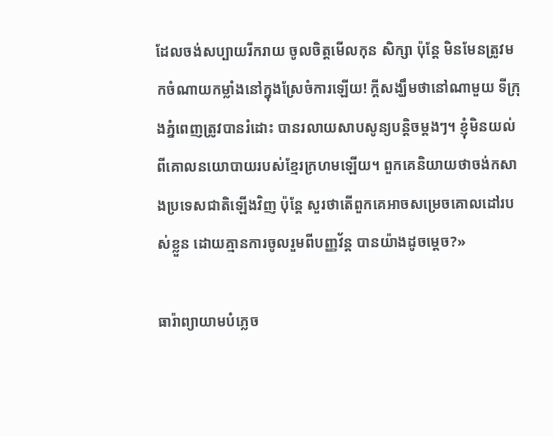ដែលចង់សប្បាយរីករាយ ចូលចិត្តមើលកុន សិក្សា ប៉ុន្តែ មិនមែនត្រូវមកចំណាយកម្លាំងនៅក្នុងស្រែចំការឡើយ! ក្តីសង្ឃឹមថានៅណាមួយ ទីក្រុងភ្នំពេញត្រូវបានរំដោះ បានរលាយសាបសូន្យបន្តិចម្តងៗ។ ខ្ញុំមិនយល់ពីគោលនយោបាយរបស់ខ្មែរក្រហមឡើយ។ ពួកគេនិយាយថាចង់កសាងប្រទេសជាតិឡើងវិញ ប៉ុន្តែ សួរថាតើពួកគេអាចសម្រេចគោលដៅរបស់ខ្លួន ដោយគ្មានការចូលរួមពីបញ្ញវ័ន្ត បានយ៉ាងដូចម្តេច?»

ធារ៉ាព្យាយាមបំភ្លេច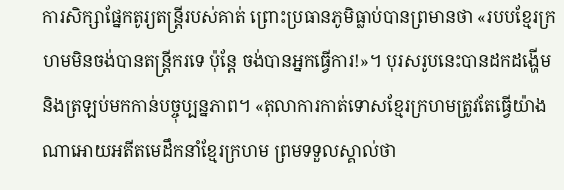ការសិក្សាផ្នែកតូរ្យតន្ត្រីរបស់គាត់ ព្រោះប្រធានភូមិធ្លាប់បានព្រមានថា «របបខ្មែរក្រហមមិនចង់បានតន្ត្រីករទេ ប៉ុន្តែ ចង់បានអ្នកធ្វើការ!»។ បុរសរូបនេះបានដកដង្ហើម និងត្រឡប់មកកាន់បច្ចុប្បន្នភាព។ «តុលាការកាត់ទោសខ្មែរក្រហមត្រូវតែធ្វើយ៉ាងណាអោយអតីតមេដឹកនាំខ្មែរក្រហម ព្រមទទួលស្គាល់ថា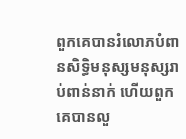ពួកគេបានរំលោភបំពានសិទ្ធិមនុស្សមនុស្សរាប់ពាន់នាក់ ហើយពួកគេបានលួ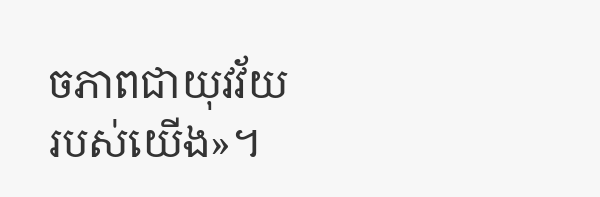ចភាពជាយុវវ័យរបស់យើង»។